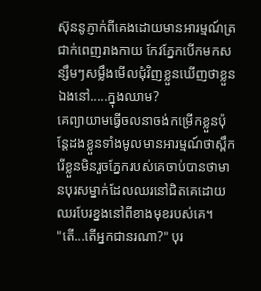ស៊ុននូភ្ញាក់ពីគេងដោយមានអារម្មណ៍ត្រជាក់ពេញរាងកាយ កែវភ្នែកបើកមកសន្សឹមៗសម្លឹងមើលជុំវិញខ្លួនឃើញថាខ្លួនឯងនៅ.....ក្នុងឈាម?
គេព្យាយាមធ្វើចលនាចង់កម្រើកខ្លួនប៉ុន្តែដងខ្លួនទាំងមូលមានអារម្មណ៍ថាស្ពឹករើខ្លួនមិនរួចភ្នែករបស់គេចាប់បានថាមានបុរសម្នាក់ដែលឈរនៅជិតគេដោយឈរបែរខ្នងនៅពីខាងមុខរបស់គេ។
"តើ...តើអ្នកជានរណា?" បុរ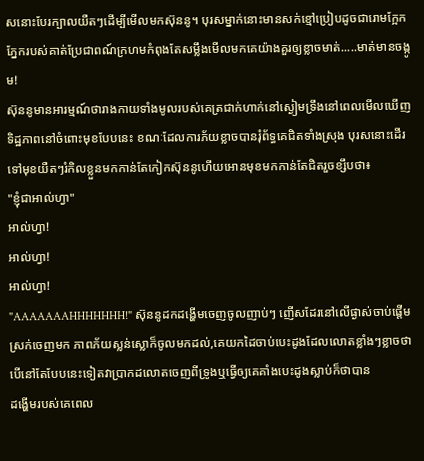សនោះបែរក្បាលយឺតៗដើម្បីមើលមកស៊ុននូ។ បុរសម្នាក់នោះមានសក់ខ្មៅប្រៀបដូចជារោមក្អែកភ្នែករបស់គាត់ប្រែជាពណ៍ក្រហមកំពុងតែសម្លឹងមើលមកគេយ៉ាងគួរឲ្យខ្លាចមាត់.....មាត់មានចង្កូម!
ស៊ុននូមានអារម្មណ៍ថារាងកាយទាំងមូលរបស់គេត្រជាក់ហាក់នៅស្ងៀមទ្រឹងនៅពេលមើលឃើញទិដ្ឋភាពនៅចំពោះមុខបែបនេះ ខណៈដែលការភ័យខ្លាចបានរុំព័ទ្ធគេជិតទាំងស្រុង បុរសនោះដើរទៅមុខយឺតៗរំកិលខ្លួនមកកាន់តែកៀកស៊ុននូហើយអោនមុខមកកាន់តែជិតរួចខ្សឹបថា៖
"ខ្ញុំជាអាល់ហ្វា"
អាល់ហ្វា!
អាល់ហ្វា!
អាល់ហ្វា!
"AAAAAAAHHHHHHH!" ស៊ុននូដកដង្ហើមចេញចូលញាប់ៗ ញើសដែរនៅលើផ្ងាស់ចាប់ផ្តើមស្រក់ចេញមក ភាពភ័យស្លន់ស្លោក៏ចូលមកដល់,គេយកដៃចាប់បេះដូងដែលលោតខ្លាំងៗខ្លាចថាបើនៅតែបែបនេះទៀតវាប្រាកដលោតចេញពីទ្រូងឬធ្វើឲ្យគេគាំងបេះដូងស្លាប់ក៏ថាបាន
ដង្ហើមរបស់គេពេល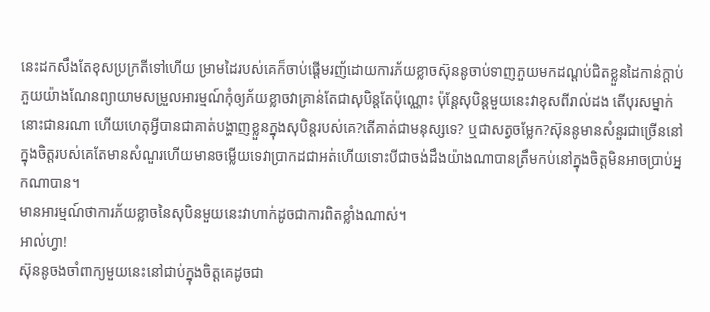នេះដកសឹងតែខុសប្រក្រតីទៅហើយ ម្រាមដៃរបស់គេក៏ចាប់ផ្តើមរញ័ដោយការភ័យខ្លាចស៊ុននូចាប់ទាញភួយមកដណ្តប់ជិតខ្លួនដៃកាន់ក្តាប់ភួយយ៉ាងណែនព្យាយាមសម្រួលអារម្មណ៍កុំឲ្យភ័យខ្លាចវាគ្រាន់តែជាសុបិន្តតែប៉ុណ្ណោះ ប៉ុន្តែសុបិន្តមួយនេះវាខុសពីរាល់ដង តើបុរសម្នាក់នោះជានរណា ហើយហេតុអ្វីបានជាគាត់បង្ហាញខ្លួនក្នុងសុបិន្តរបស់គេ?តើគាត់ជាមនុស្សទេ? ឬជាសត្វចម្លែក?ស៊ុននូមានសំនួរជាច្រើននៅក្នុងចិត្តរបស់គេតែមានសំណួរហើយមានចម្លើយទេវាប្រាកដជាអត់ហើយទោះបីជាចង់ដឹងយ៉ាងណាបានត្រឹមកប់នៅក្នុងចិត្តមិនអាចប្រាប់អ្នកណាបាន។
មានអារម្មណ៍ថាការភ័យខ្លាចនៃសុបិនមួយនេះវាហាក់ដូចជាការពិតខ្លាំងណាស់។
អាល់ហ្វា!
ស៊ុននូចងចាំពាក្យមួយនេះនៅជាប់ក្នុងចិត្តគេដូចជា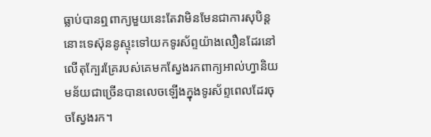ធ្លាប់បានឮពាក្យមួយនេះតែវាមិនមែនជាការសុបិន្តនោះទេស៊ុននូស្ទុះទៅយកទូរស័ព្ទយ៉ាងលឿនដែរនៅលើតុក្បែរគ្រែរបស់គេមកស្វែងរកពាក្យអាល់ហ្វានិយមន័យជាច្រើនបានលេចឡើងក្នុងទូរស័ព្ទពេលដែរចុចស្វែងរក។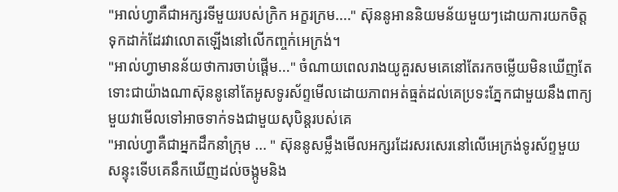"អាល់ហ្វាគឺជាអក្សរទីមួយរបស់ក្រិក អក្ខរក្រម...." ស៊ុននូអាននិយមន័យមួយៗដោយការយកចិត្តទុកដាក់ដែរវាលោតឡើងនៅលើកញ្ចក់អេក្រង់។
"អាល់ហ្វាមានន័យថាការចាប់ផ្តើម..." ចំណាយពេលរាងយូគួរសមគេនៅតែរកចម្លើយមិនឃើញតែទោះជាយ៉ាងណាស៊ុននូនៅតែអូសទូរស័ព្ទមើលដោយភាពអត់ធ្មត់ដល់គេប្រទះភ្នែកជាមួយនឹងពាក្យមួយវាមើលទៅអាចទាក់ទងជាមួយសុបិន្តរបស់គេ
"អាល់ហ្វាគឺជាអ្នកដឹកនាំក្រុម ... " ស៊ុននូសម្លឹងមើលអក្សរដែរសរសេរនៅលើអេក្រង់ទូរស័ព្ទមួយសន្ទុះទើបគេនឹកឃើញដល់ចង្កូមនិង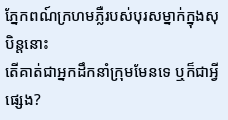ភ្នែកពណ៍ក្រហមភ្លឺរបស់បុរសម្នាក់ក្នុងសុបិន្តនោះ
តើគាត់ជាអ្នកដឹកនាំក្រុមមែនទេ ឬក៏ជាអ្វីផ្សេង?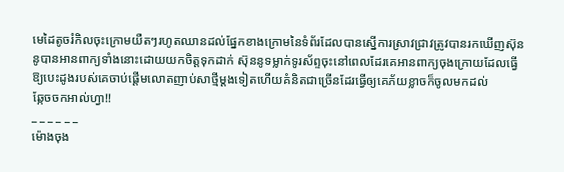មេដៃតូចរំកិលចុះក្រោមយឺតៗរហូតឈានដល់ផ្នែកខាងក្រោមនៃទំព័រដែលបានស្នើការស្រាវជ្រាវត្រូវបានរកឃើញស៊ុននូបានអានពាក្យទាំងនោះដោយយកចិត្តទុកដាក់ ស៊ុននូទម្លាក់ទូរស័ព្ទចុះនៅពេលដែរគេអានពាក្យចុងក្រោយដែលធ្វើឱ្យបេះដូងរបស់គេចាប់ផ្តើមលោតញាប់សាថ្មីម្តងទៀតហើយគំនិតជាច្រើនដែរធ្វើឲ្យគេភ័យខ្លាចក៏ចូលមកដល់
ឆ្កែចចកអាល់ហ្វា!!
_ _ _ _ _ _
ម៉ោងចុង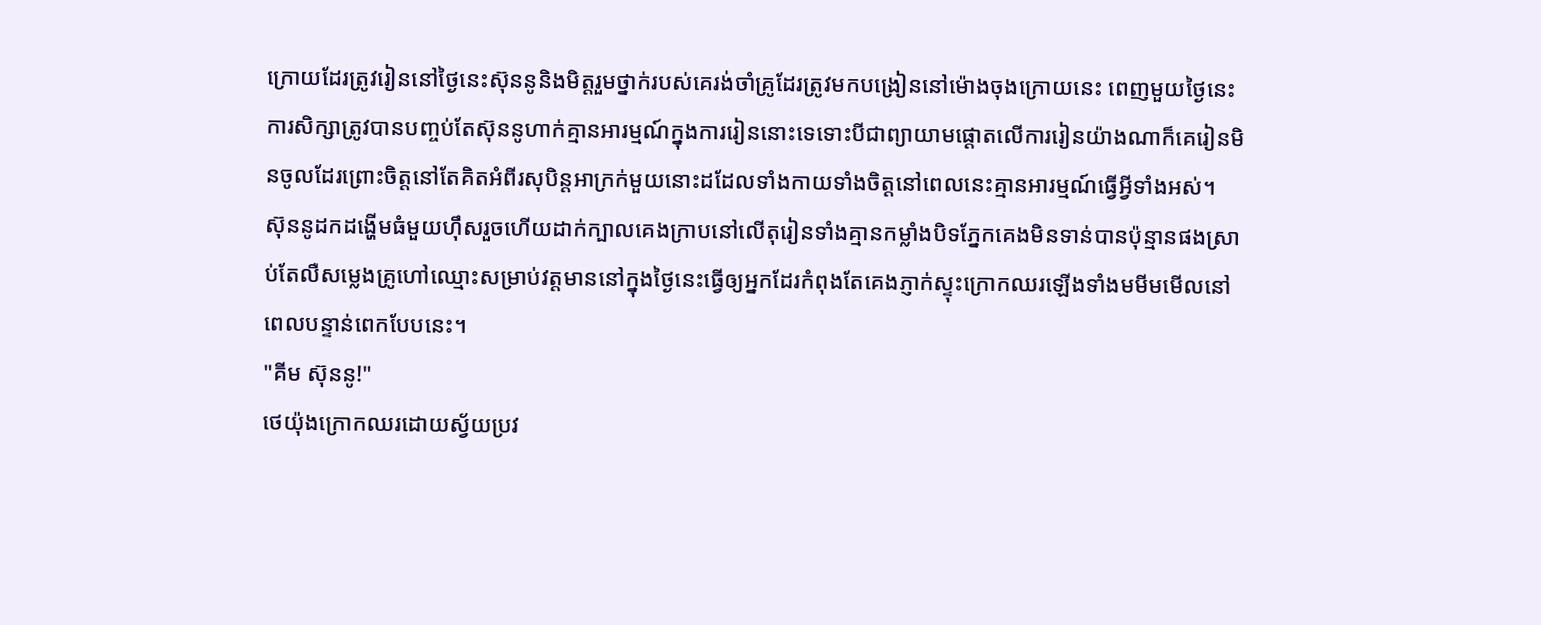ក្រោយដែរត្រូវរៀននៅថ្ងៃនេះស៊ុននូនិងមិត្តរួមថ្នាក់របស់គេរង់ចាំគ្រូដែរត្រូវមកបង្រៀននៅម៉ោងចុងក្រោយនេះ ពេញមួយថ្ងៃនេះការសិក្សាត្រូវបានបញ្ចប់តែស៊ុននូហាក់គ្មានអារម្មណ៍ក្នុងការរៀននោះទេទោះបីជាព្យាយាមផ្តោតលើការរៀនយ៉ាងណាក៏គេរៀនមិនចូលដែរព្រោះចិត្តនៅតែគិតអំពីរសុបិន្តអាក្រក់មួយនោះដដែលទាំងកាយទាំងចិត្តនៅពេលនេះគ្មានអារម្មណ៍ធ្វើអ្វីទាំងអស់។
ស៊ុននូដកដង្ហើមធំមួយហុឹសរួចហើយដាក់ក្បាលគេងក្រាបនៅលើតុរៀនទាំងគ្មានកម្លាំងបិទភ្នែកគេងមិនទាន់បានប៉ុន្មានផងស្រាប់តែលឺសម្លេងគ្រូហៅឈ្មោះសម្រាប់វត្តមាននៅក្នុងថ្ងៃនេះធ្វើឲ្យអ្នកដែរកំពុងតែគេងភ្ញាក់ស្ទុះក្រោកឈរឡើងទាំងមមីមមើលនៅពេលបន្ទាន់ពេកបែបនេះ។
"គីម ស៊ុននូ!"
ថេយ៉ុងក្រោកឈរដោយស្វ័យប្រវ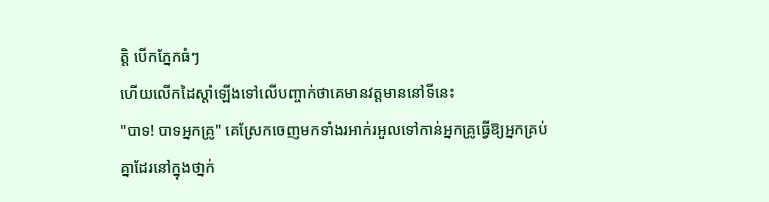ត្តិ បើកភ្នែកធំៗ
ហើយលើកដៃស្តាំឡើងទៅលើបញ្ចាក់ថាគេមានវត្តមាននៅទីនេះ
"បាទ! បាទអ្នកគ្រូ" គេស្រែកចេញមកទាំងរអាក់រអួលទៅកាន់អ្នកគ្រូធ្វើឱ្យអ្នកគ្រប់គ្នាដែរនៅក្នុងថា្នក់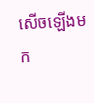សើចឡើងមក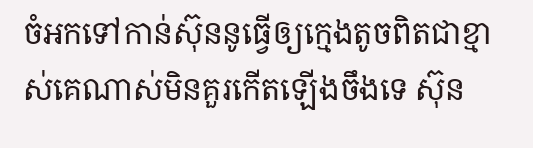ចំអកទៅកាន់ស៊ុននូធ្វើឲ្យក្មេងតូចពិតជាខ្មាស់គេណាស់មិនគួរកើតឡើងចឹងទេ ស៊ុន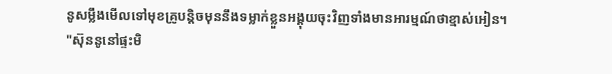នូសម្លឹងមើលទៅមុខគ្រូបន្តិចមុននឹងទម្លាក់ខ្លួនអង្គុយចុះវិញទាំងមានអារម្មណ៍ថាខ្មាស់អៀន។
"ស៊ុននូនៅផ្ទះមិ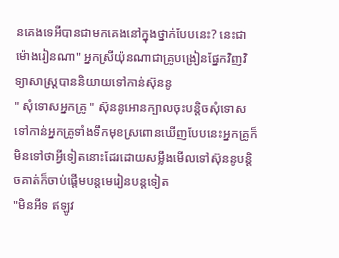នគេងទេអីបានជាមកគេងនៅក្នុងថ្នាក់បែបនេះ? នេះជាម៉ោងរៀនណា" អ្នកស្រីយ៉ុនណាជាគ្រូបង្រៀនផ្នែកវិញវិទ្យាសាស្រ្តបាននិយាយទៅកាន់ស៊ុននូ
" សុំទោសអ្នកគ្រូ " ស៊ុននូអោនក្បាលចុះបន្តិចសុំទោសទៅកាន់អ្នកគ្រូទាំងទឹកមុខស្រពោនឃើញបែបនេះអ្នកគ្រូក៏មិនទៅថាអ្វីទៀតនោះដែរដោយសម្លឹងមើលទៅស៊ុននូបន្តិចគាត់ក៏ចាប់ផ្តើមបន្តមេរៀនបន្តទៀត
"មិនអីទ ឥឡូវ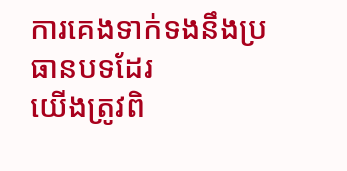ការគេងទាក់ទងនឹងប្រធានបទដែរ
យើងត្រូវពិ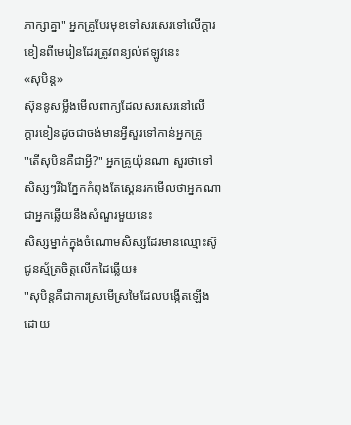ភាក្សាគ្នា" អ្នកគ្រូបែរមុខទៅសរសេរទៅលើក្តារខៀនពីមេរៀនដែរត្រូវពន្យល់ឥឡូវនេះ
«សុបិន្ត»
ស៊ុននូសម្លឹងមើលពាក្យដែលសរសេរនៅលើ
ក្តារខៀនដូចជាចង់មានអ្វីសួរទៅកាន់អ្នកគ្រូ
"តើសុបិនគឺជាអ្វី?" អ្នកគ្រូយ៉ុនណា សួរថាទៅសិស្សៗរីឯភ្នែកកំពុងតែស្គេនរកមើលថាអ្នកណាជាអ្នកឆ្លើយនឹងសំណួរមួយនេះ
សិស្សម្នាក់ក្នុងចំណោមសិស្សដែរមានឈ្មោះស៊ូជូនស្ម័ត្រចិត្តលើកដៃឆ្លើយ៖
"សុបិន្តគឺជាការស្រមើស្រមៃដែលបង្កើតឡើងដោយ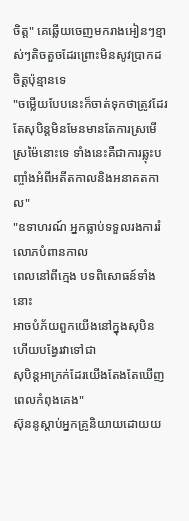ចិត្ត" គេឆ្លើយចេញមករាងអៀនៗខ្មាស់ៗតិចតួចដែរព្រោះមិនសូវប្រាកដចិត្តប៉ុន្មានទេ
"ចម្លើយបែបនេះក៏ចាត់ទុកថាត្រូវដែរ តែសុបិន្តមិនមែនមានតែការស្រមើស្រម៉ៃនោះទេ ទាំងនេះគឺជាការឆ្លុះបញ្ចាំងអំពីអតីតកាលនិងអនាគតកាល"
"ឧទាហរណ៍ អ្នកធ្លាប់ទទួលរងការរំលោភបំពានកាល
ពេលនៅពីក្មេង បទពិសោធន៍ទាំងនោះ
អាចបំភ័យពួកយើងនៅក្នុងសុបិន ហើយបង្វែរវាទៅជា
សុបិន្តអាក្រក់ដែរយើងតែងតែឃើញពេលកំពុងគេង"
ស៊ុននូស្តាប់អ្នកគ្រូនិយាយដោយយ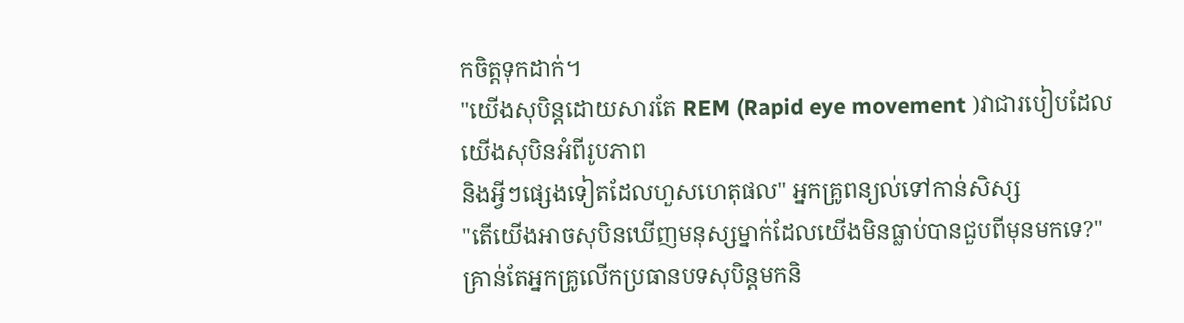កចិត្តទុកដាក់។
"យើងសុបិន្តដោយសារតែ REM (Rapid eye movement )វាជារបៀបដែលយើងសុបិនអំពីរូបភាព
និងអ្វីៗផ្សេងទៀតដែលហួសហេតុផល" អ្នកគ្រូពន្យល់ទៅកាន់សិស្ស
"តើយើងអាចសុបិនឃើញមនុស្សម្នាក់ដែលយើងមិនធ្លាប់បានជួបពីមុនមកទេ?" គ្រាន់តែអ្នកគ្រូលើកប្រធានបទសុបិន្តមកនិ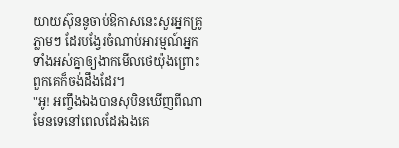យាយស៊ុននូចាប់ឱកាសនេះសួរអ្នកគ្រូភ្លាមៗ ដែរបង្វែរចំណាប់អារម្មណ៍អ្នកទាំងអស់គ្នាឲ្យងាកមើលថេយ៉ុងព្រោះពួកគេក៏ចង់ដឹងដែរ។
"អូ! អញ្ចឹងឯងបានសុបិនឃើញពីណាមែនទេនៅពេលដែរឯងគេ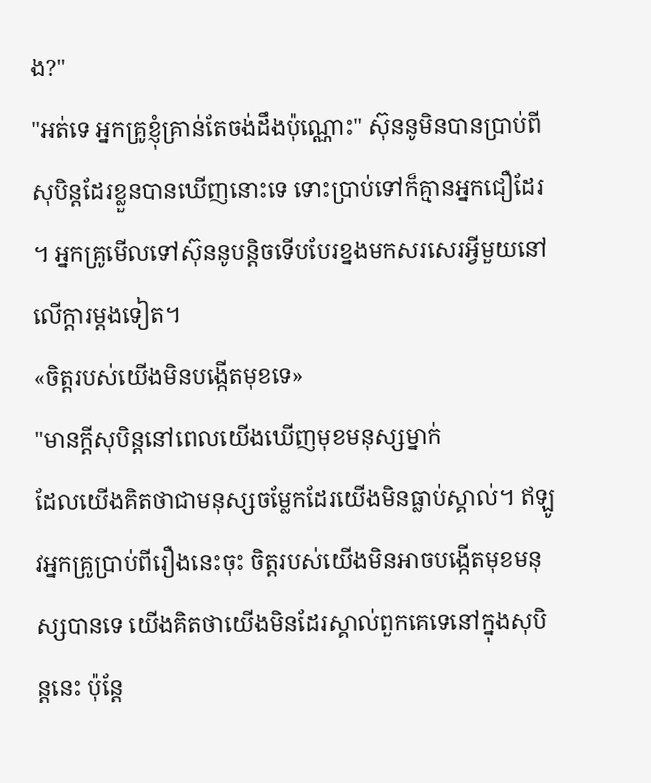ង?"
"អត់ទេ អ្នកគ្រូខ្ញុំគ្រាន់តែចង់ដឹងប៉ុណ្ណោះ" ស៊ុននូមិនបានប្រាប់ពីសុបិន្តដែរខ្លួនបានឃើញនោះទេ ទោះប្រាប់ទៅក៏គ្មានអ្នកជឿដែរ ។ អ្នកគ្រូមើលទៅស៊ុននូបន្តិចទើបបែរខ្នងមកសរសេរអ្វីមួយនៅលើក្តារម្តងទៀត។
«ចិត្តរបស់យើងមិនបង្កើតមុខទេ»
"មានក្តីសុបិន្តនៅពេលយើងឃើញមុខមនុស្សម្នាក់
ដែលយើងគិតថាជាមនុស្សចម្លែកដែរយើងមិនធ្លាប់ស្គាល់។ ឥឡូវអ្នកគ្រូប្រាប់ពីរឿងនេះចុះ ចិត្តរបស់យើងមិនអាចបង្កើតមុខមនុស្សបានទេ យើងគិតថាយើងមិនដែរស្គាល់ពួកគេទេនៅក្នុងសុបិន្តនេះ ប៉ុន្តែ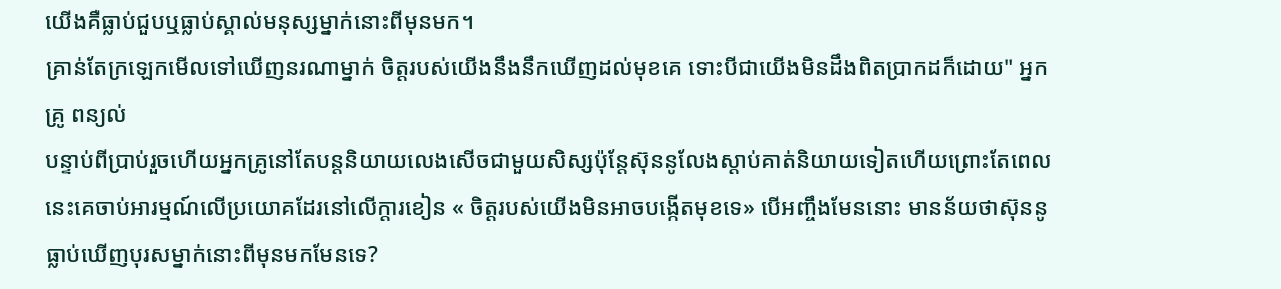យើងគឺធ្លាប់ជួបឬធ្លាប់ស្គាល់មនុស្សម្នាក់នោះពីមុនមក។
គ្រាន់តែក្រឡេកមើលទៅឃើញនរណាម្នាក់ ចិត្តរបស់យើងនឹងនឹកឃើញដល់មុខគេ ទោះបីជាយើងមិនដឹងពិតប្រាកដក៏ដោយ" អ្នកគ្រូ ពន្យល់
បន្ទាប់ពីប្រាប់រួចហើយអ្នកគ្រូនៅតែបន្តនិយាយលេងសើចជាមួយសិស្សប៉ុន្តែស៊ុននូលែងស្តាប់គាត់និយាយទៀតហើយព្រោះតែពេលនេះគេចាប់អារម្មណ៍លើប្រយោគដែរនៅលើក្តារខៀន « ចិត្តរបស់យើងមិនអាចបង្កើតមុខទេ» បើអញ្ចឹងមែននោះ មានន័យថាស៊ុននូធ្លាប់ឃើញបុរសម្នាក់នោះពីមុនមកមែនទេ?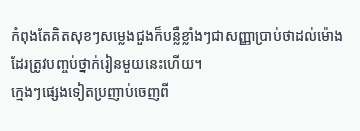កំពុងតែគិតសុខៗសម្លេងជួងក៏បន្លឺខ្លាំងៗជាសញ្ញាប្រាប់ថាដល់ម៉ោងដែរត្រូវបញ្ចប់ថ្នាក់រៀនមួយនេះហើយ។
ក្មេងៗផ្សេងទៀតប្រញាប់ចេញពី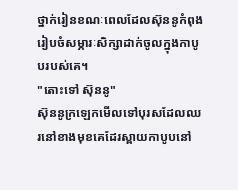ថ្នាក់រៀនខណៈពេលដែលស៊ុននូកំពុងរៀបចំសម្ភារៈសិក្សាដាក់ចូលក្នុងកាបូបរបស់គេ។
"តោះទៅ ស៊ុននូ"
ស៊ុននូក្រឡេកមើលទៅបុរសដែលឈរនៅខាងមុខគេដែរស្ពាយកាបូបនៅ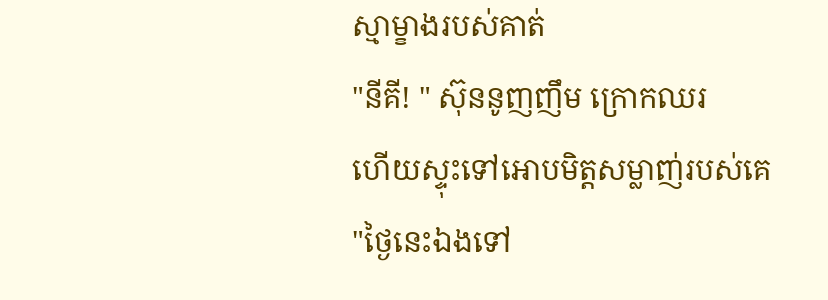ស្មាម្ខាងរបស់គាត់
"នីគី! " ស៊ុននូញញឹម ក្រោកឈរ
ហើយស្ទុះទៅអោបមិត្តសម្លាញ់របស់គេ
"ថ្ងៃនេះឯងទៅ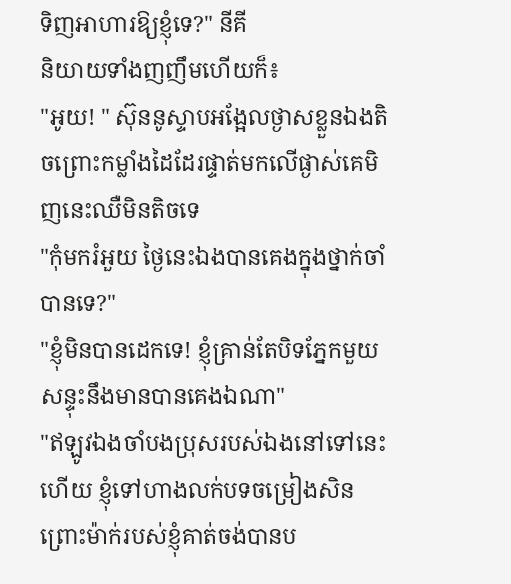ទិញអាហារឱ្យខ្ញុំទេ?" នីគី
និយាយទាំងញញឹមហើយក៏៖
"អូយ! " ស៊ុននូស្ទាបអង្អែលថ្ងាសខ្លួនឯងតិចព្រោះកម្លាំងដៃដែរផ្ទាត់មកលើផ្ងាស់គេមិញនេះឈឺមិនតិចទេ
"កុំមករំអួយ ថ្ងៃនេះឯងបានគេងក្នុងថ្នាក់ចាំបានទេ?"
"ខ្ញុំមិនបានដេកទេ! ខ្ញុំគ្រាន់តែបិទភ្នែកមួយសន្ទុះនឹងមានបានគេងឯណា"
"ឥឡូវឯងចាំបងប្រុសរបស់ឯងនៅទៅនេះហើយ ខ្ញុំទៅហាងលក់បទចម្រៀងសិនព្រោះម៉ាក់របស់ខ្ញុំគាត់ចង់បានប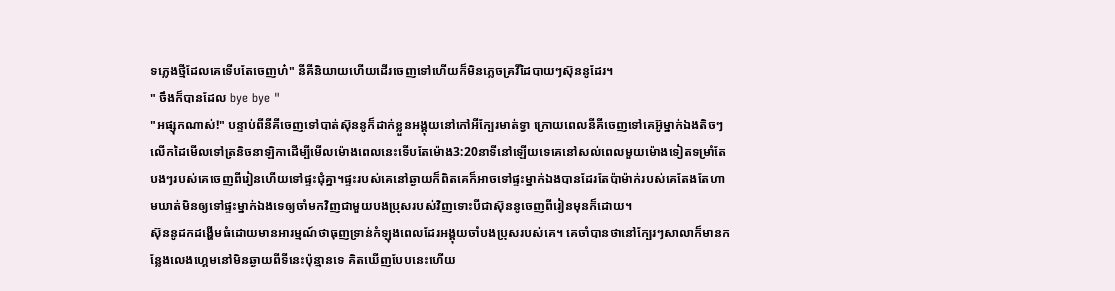ទភ្លេងថ្មីដែលគេទើបតែចេញហ៎" នីគីនិយាយហើយដើរចេញទៅហើយក៏មិនភ្លេចគ្រវីដៃបាយៗស៊ុននូដែរ។
" ចឹងក៏បានដែល bye bye "
"អផ្សុកណាស់!" បន្ទាប់ពីនីគីចេញទៅបាត់ស៊ុននូក៏ដាក់ខ្លួនអង្គុយនៅកៅអីក្បែរមាត់ទ្វា ក្រោយពេលនីគីចេញទៅគេអ៊ូម្នាក់ឯងតិចៗលើកដៃមើលទៅត្រនិចនាឡិកាដើម្បីមើលម៉ោងពេលនេះទើបតែម៉ោង3:20នាទីនៅឡើយទេគេនៅសល់ពេលមួយម៉ោងទៀតទម្រាំតែបងៗរបស់គេចេញពីរៀនហើយទៅផ្ទះជុំគ្នា។ផ្ទះរបស់គេនៅឆ្ងាយក៏ពិតគេក៏អាចទៅផ្ទះម្នាក់ឯងបានដែរតែប៉ាម៉ាក់របស់គេតែងតែហាមឃាត់មិនឲ្យទៅផ្ទះម្នាក់ឯងទេឲ្យចាំមកវិញជាមួយបងប្រុសរបស់វិញទោះបីជាស៊ុននូចេញពីរៀនមុនក៏ដោយ។
ស៊ុននូដកដង្ហើមធំដោយមានអារម្មណ៍ថាធុញទ្រាន់កំឡុងពេលដែរអង្គុយចាំបងប្រុសរបស់គេ។ គេចាំបានថានៅក្បែរៗសាលាក៏មានកន្លែងលេងហ្គេមនៅមិនឆ្ងាយពីទីនេះប៉ុន្មានទេ គិតឃើញបែបនេះហើយ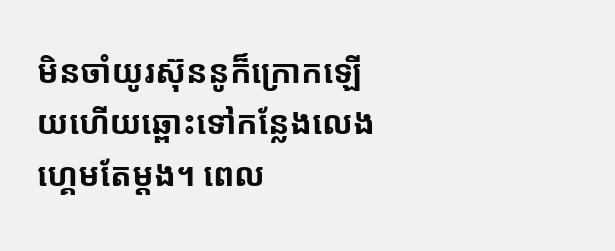មិនចាំយូរស៊ុននូក៏ក្រោកឡើយហើយឆ្ពោះទៅកន្លែងលេងហ្គេមតែម្តង។ ពេល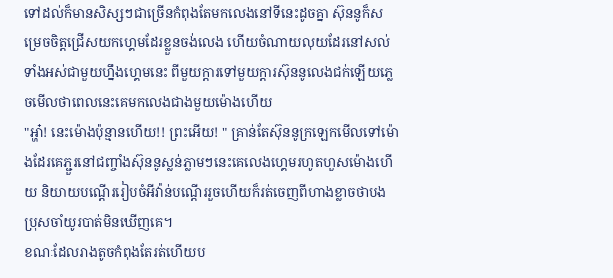ទៅដល់ក៏មានសិស្សៗជាច្រើនកំពុងតែមកលេងនៅទីនេះដូចគ្នា ស៊ុននូក៏សម្រេចចិត្តជ្រើសយកហ្គេមដែរខ្លួនចង់លេង ហើយចំណាយលុយដែរនៅសល់ទាំងអស់ជាមួយហ្នឹងហ្គេមនេះ ពីមួយក្តារទៅមួយក្តារស៊ុននូលេងជក់ឡើយភ្លេចមើលថាពេលនេះគេមកលេងជាងមួយម៉ោងហើយ
"អ្ហា៎! នេះម៉ោងប៉ុន្មានហើយ!! ព្រះអើយ! " គ្រាន់តែស៊ុននូក្រឡេកមើលទៅម៉ោងដែរគេភ្ជួរនៅជញ្ចាំងស៊ុននូស្លន់ភ្លាមៗនេះគេលេងហ្គេមរហូតហួសម៉ោងហើយ និយាយបណ្តើររៀបចំអីវ៉ាន់បណ្តើររួចហើយក៏រត់ចេញពីហាងខ្លាចថាបងប្រុសចាំយូរបាត់មិនឃើញគេ។
ខណៈដែលរាងតូចកំពុងតែរត់ហើយប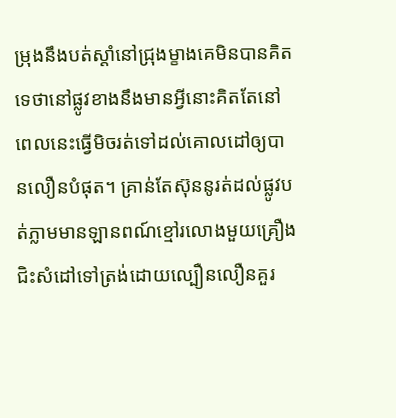ម្រុងនឹងបត់ស្ដាំនៅជ្រុងម្ខាងគេមិនបានគិតទេថានៅផ្លូវខាងនឹងមានអ្វីនោះគិតតែនៅពេលនេះធ្វើមិចរត់ទៅដល់គោលដៅឲ្យបានលឿនបំផុត។ គ្រាន់តែស៊ុននូរត់ដល់ផ្លូវបត់ភ្លាមមានឡានពណ៍ខ្មៅរលោងមួយគ្រឿងជិះសំដៅទៅត្រង់ដោយល្បឿនលឿនគួរ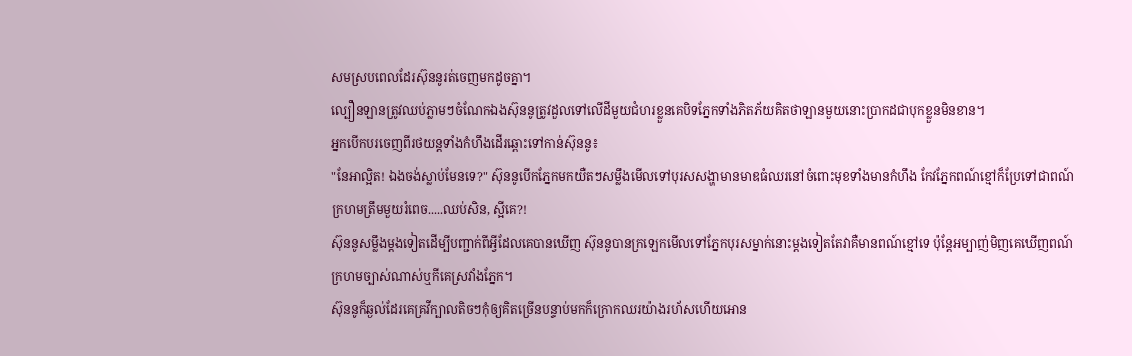សមស្របពេលដែរស៊ុននូរត់ចេញមកដូចគ្នា។
ល្បឿនឡានត្រូវឈប់ភ្លាមៗចំណែកឯងស៊ុននូត្រូវដួលទៅលើដីមួយជំហរខ្លួនគេបិទភ្នែកទាំងភិតភ័យគិតថាឡានមួយនោះប្រាកដជាបុកខ្លួនមិនខាន។
អ្នកបើកបរចេញពីរថយន្តទាំងកំហឹងដើរឆ្ពោះទៅកាន់ស៊ុននូ៖
"នែអាល្អិត! ឯងចង់ស្លាប់មែនទេ?" ស៊ុននូបើកភ្នែកមកយឺតៗសម្លឹងមើលទៅបុរសសង្ហាមានមាឌធំឈរនៅចំពោះមុខទាំងមានកំហឹង កែវភ្នែកពណ៍ខ្មៅក៏ប្រែទៅជាពណ៍ក្រហមត្រឹមមួយរំពេច.....ឈប់សិន, ស្អីគេ?!
ស៊ុននូសម្លឹងម្តងទៀតដើម្បីបញ្ជាក់ពីអ្វីដែលគេបានឃើញ ស៊ុននូបានក្រឡេកមើលទៅភ្នែកបុរសម្នាក់នោះម្តងទៀតតែវាគឺមានពណ៍ខ្មៅទេ ប៉ុន្តែអម្បាញ់មិញគេឃើញពណ៍ក្រហមច្បាស់ណាស់ឬកីគេស្រវាំងភ្នែក។
ស៊ុននូក៏ឆ្ងល់ដែរគេគ្រវីក្បាលតិចៗកុំឲ្យគិតច្រើនបន្ទាប់មកក៏ក្រោកឈរយ៉ាងរហ័សហើយអោន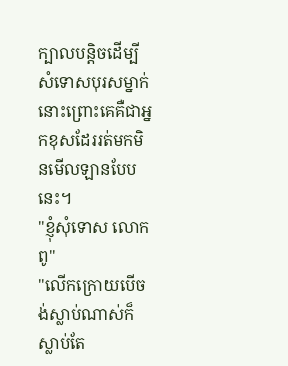ក្បាលបន្តិចដើម្បីសំទោសបុរសម្នាក់នោះព្រោះគេគឺជាអ្នកខុសដែររត់មកមិនមើលឡានបែបនេះ។
"ខ្ញុំសុំទោស លោកពូ"
"លើកក្រោយបើចង់ស្លាប់ណាស់ក៏ស្លាប់តែ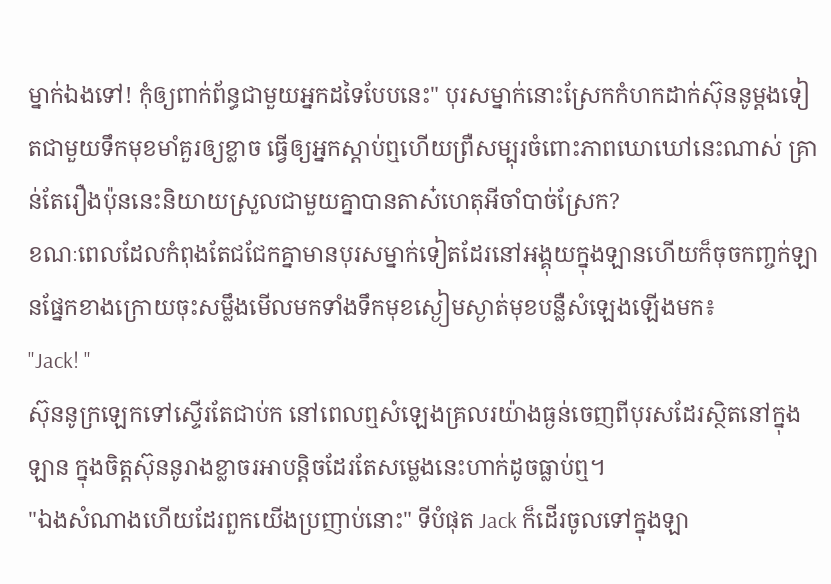ម្នាក់ឯងទៅ! កុំឲ្យពាក់ព័ន្ធជាមួយអ្នកដទៃបែបនេះ" បុរសម្នាក់នោះស្រែកកំហកដាក់ស៊ុននូម្តងទៀតជាមួយទឹកមុខមាំគួរឲ្យខ្លាច ធ្វើឲ្យអ្នកស្តាប់ឮហើយព្រឺសម្បុរចំពោះភាពឃោឃៅនេះណាស់ គ្រាន់តែរឿងប៉ុននេះនិយាយស្រួលជាមួយគ្នាបានតាស៎ហេតុអីចាំបាច់ស្រែក?
ខណៈពេលដែលកំពុងតែជជែកគ្នាមានបុរសម្នាក់ទៀតដែរនៅអង្គុយក្នុងឡានហើយក៏ចុចកញ្ចក់ឡានផ្នែកខាងក្រោយចុះសម្លឹងមើលមកទាំងទឹកមុខស្ងៀមស្ងាត់មុខបន្លឺសំឡេងឡើងមក៖
"Jack! "
ស៊ុននូក្រឡេកទៅស្ទើរតែជាប់ក នៅពេលឮសំឡេងគ្រលរយ៉ាងធ្ងន់ចេញពីបុរសដែរស្ថិតនៅក្នុងឡាន ក្នុងចិត្តស៊ុននូរាងខ្លាចរអាបន្តិចដែរតែសម្លេងនេះហាក់ដូចធ្លាប់ឮ។
"ឯងសំណាងហើយដែរពួកយើងប្រញាប់នោះ" ទីបំផុត Jack ក៏ដើរចូលទៅក្នុងឡា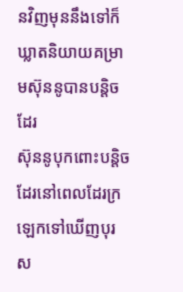នវិញមុននឹងទៅក៏ឃ្លាតនិយាយគម្រាមស៊ុននូបានបន្តិចដែរ
ស៊ុននូបុកពោះបន្តិចដែរនៅពេលដែរក្រឡេកទៅឃើញបុរស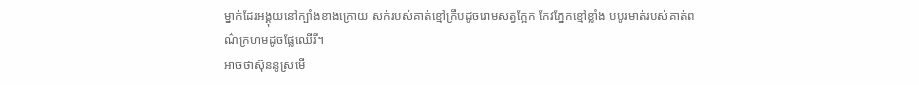ម្នាក់ដែរអង្គុយនៅក្បាំងខាងក្រោយ សក់របស់គាត់ខ្មៅក្រឹបដូចរោមសត្វក្អែក កែវភ្នែកខ្មៅខ្លាំង បបូរមាត់របស់គាត់ពណ៌ក្រហមដូចផ្លែឈើរី។
អាចថាស៊ុននូស្រមើ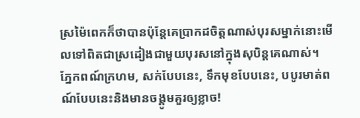ស្រម៉ៃពេកក៏ថាបានប៉ុន្តែគេប្រាកដចិត្តណាស់បុរសម្នាក់នោះមើលទៅពិតជាស្រដៀងជាមួយបុរសនៅក្នុងសុបិន្តគេណាស់។
ភ្នែកពណ៍ក្រហម, សក់បែបនេះ, ទឹកមុខបែបនេះ, បបូរមាត់ពណ៍បែបនេះនិងមានចង្គូមគួរឲ្យខ្លាច!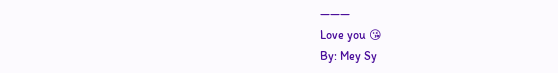———
Love you 😘
By: Mey Sy